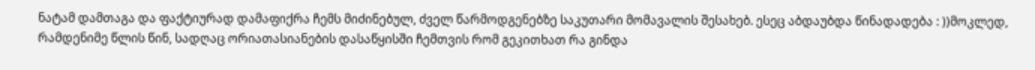ნატამ დამთაგა და ფაქტიურად დამაფიქრა ჩემს მიძინებულ, ძველ წარმოდგენებზე საკუთარი მომავალის შესახებ. ესეც აბდაუბდა წინადადება : ))მოკლედ, რამდენიმე წლის წინ, სადღაც ორიათასიანების დასაწყისში ჩემთვის რომ გეკითხათ რა გინდა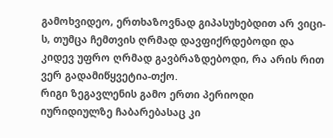გამოხვიდეო, ერთხაზოვნად გიპასუხებდით არ ვიცი-ს, თუმცა ჩემთვის ღრმად დავფიქრდებოდი და კიდევ უფრო ღრმად გავბრაზდებოდი, რა არის რით ვერ გადამიწყვეტია-თქო.
რიგი ზეგავლენის გამო ერთი პერიოდი იურიდიულზე ჩაბარებასაც კი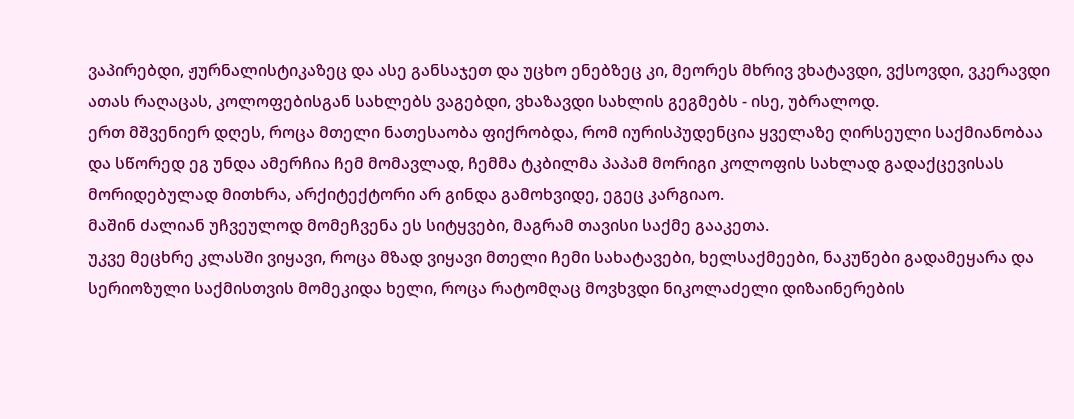ვაპირებდი, ჟურნალისტიკაზეც და ასე განსაჯეთ და უცხო ენებზეც კი, მეორეს მხრივ ვხატავდი, ვქსოვდი, ვკერავდი ათას რაღაცას, კოლოფებისგან სახლებს ვაგებდი, ვხაზავდი სახლის გეგმებს - ისე, უბრალოდ.
ერთ მშვენიერ დღეს, როცა მთელი ნათესაობა ფიქრობდა, რომ იურისპუდენცია ყველაზე ღირსეული საქმიანობაა და სწორედ ეგ უნდა ამერჩია ჩემ მომავლად, ჩემმა ტკბილმა პაპამ მორიგი კოლოფის სახლად გადაქცევისას მორიდებულად მითხრა, არქიტექტორი არ გინდა გამოხვიდე, ეგეც კარგიაო.
მაშინ ძალიან უჩვეულოდ მომეჩვენა ეს სიტყვები, მაგრამ თავისი საქმე გააკეთა.
უკვე მეცხრე კლასში ვიყავი, როცა მზად ვიყავი მთელი ჩემი სახატავები, ხელსაქმეები, ნაკუწები გადამეყარა და სერიოზული საქმისთვის მომეკიდა ხელი, როცა რატომღაც მოვხვდი ნიკოლაძელი დიზაინერების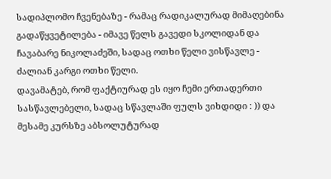სადიპლომო ჩვენებაზე - რამაც რადიკალურად მიმაღებინა გადაწყვეტილება - იმავე წელს გავედი სკოლიდან და ჩავაბარე ნიკოლაძეში, სადაც ოთხი წელი ვისწავლე - ძალიან კარგი ოთხი წელი.
დავამატებ, რომ ფაქტიურად ეს იყო ჩემი ერთადერთი სასწავლებელი, სადაც სწავლაში ფულს ვიხდიდი : )) და მესამე კურსზე აბსოლუტურად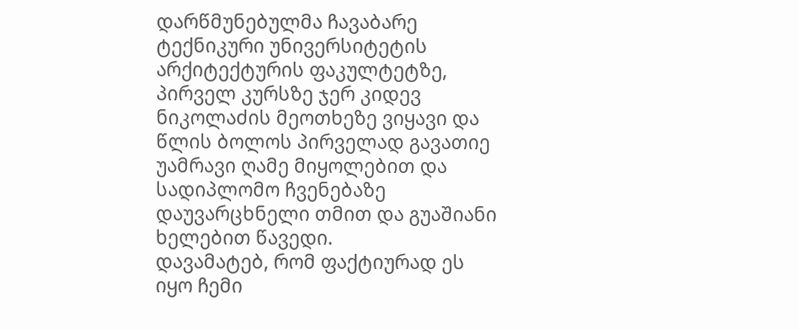დარწმუნებულმა ჩავაბარე ტექნიკური უნივერსიტეტის არქიტექტურის ფაკულტეტზე, პირველ კურსზე ჯერ კიდევ ნიკოლაძის მეოთხეზე ვიყავი და წლის ბოლოს პირველად გავათიე უამრავი ღამე მიყოლებით და სადიპლომო ჩვენებაზე დაუვარცხნელი თმით და გუაშიანი ხელებით წავედი.
დავამატებ, რომ ფაქტიურად ეს იყო ჩემი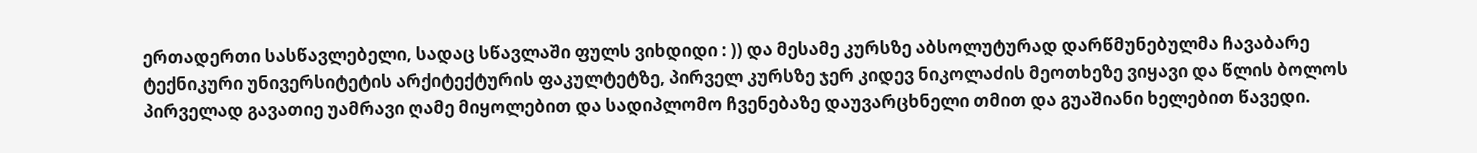ერთადერთი სასწავლებელი, სადაც სწავლაში ფულს ვიხდიდი : )) და მესამე კურსზე აბსოლუტურად დარწმუნებულმა ჩავაბარე ტექნიკური უნივერსიტეტის არქიტექტურის ფაკულტეტზე, პირველ კურსზე ჯერ კიდევ ნიკოლაძის მეოთხეზე ვიყავი და წლის ბოლოს პირველად გავათიე უამრავი ღამე მიყოლებით და სადიპლომო ჩვენებაზე დაუვარცხნელი თმით და გუაშიანი ხელებით წავედი.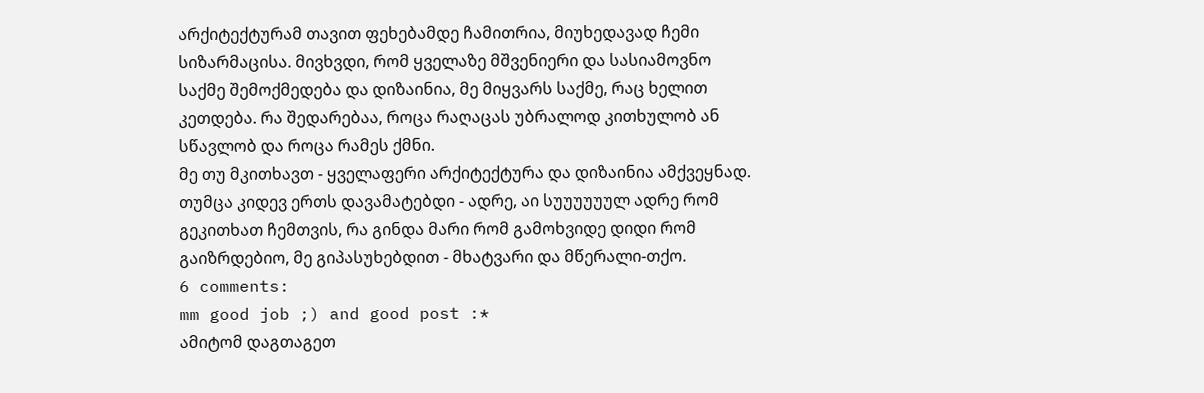არქიტექტურამ თავით ფეხებამდე ჩამითრია, მიუხედავად ჩემი სიზარმაცისა. მივხვდი, რომ ყველაზე მშვენიერი და სასიამოვნო საქმე შემოქმედება და დიზაინია, მე მიყვარს საქმე, რაც ხელით კეთდება. რა შედარებაა, როცა რაღაცას უბრალოდ კითხულობ ან სწავლობ და როცა რამეს ქმნი.
მე თუ მკითხავთ - ყველაფერი არქიტექტურა და დიზაინია ამქვეყნად.
თუმცა კიდევ ერთს დავამატებდი - ადრე, აი სუუუუუულ ადრე რომ გეკითხათ ჩემთვის, რა გინდა მარი რომ გამოხვიდე დიდი რომ გაიზრდებიო, მე გიპასუხებდით - მხატვარი და მწერალი-თქო.
6 comments:
mm good job ;) and good post :*
ამიტომ დაგთაგეთ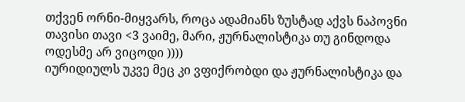თქვენ ორნი-მიყვარს, როცა ადამიანს ზუსტად აქვს ნაპოვნი თავისი თავი <3 ვაიმე, მარი, ჟურნალისტიკა თუ გინდოდა ოდესმე არ ვიცოდი ))))
იურიდიულს უკვე მეც კი ვფიქრობდი და ჟურნალისტიკა და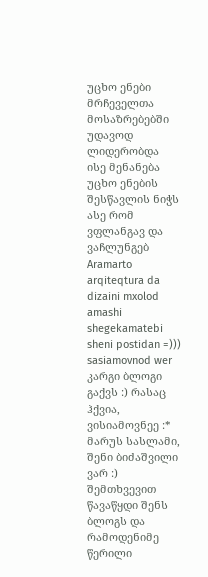უცხო ენები მრჩეველთა მოსაზრებებში უდავოდ ლიდერობდა
ისე მენანება უცხო ენების შესწავლის ნიჭს ასე რომ ვფლანგავ და ვაჩლუნგებ
Aramarto arqiteqtura da dizaini mxolod amashi shegekamatebi sheni postidan =))) sasiamovnod wer
კარგი ბლოგი გაქვს :) რასაც ჰქვია, ვისიამოვნეე :*
მარუს სასლამი,
შენი ბიძაშვილი ვარ :)
შემთხვევით წავაწყდი შენს ბლოგს და რამოდენიმე წერილი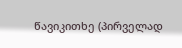წავიკითხე (პირველად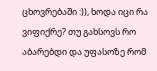ცხოვრებაში :)), ხოდა იცი რა ვიფიქრე? თუ გახსოვს რო აბარებდი და უფასოზე რომ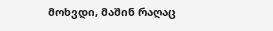მოხვდი, მაშინ რაღაც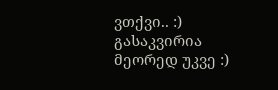ვთქვი.. :) გასაკვირია მეორედ უკვე :)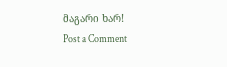მაგარი ხარ!
Post a Comment